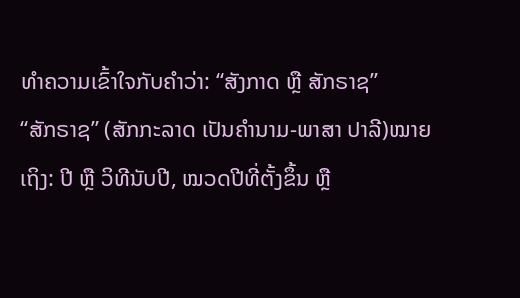ທຳຄວາມເຂົ້າໃຈກັບຄຳວ່າ: “ສັງກາດ ຫຼື ສັກຣາຊ”
“ສັກຣາຊ” (ສັກກະລາດ ເປັນຄໍານາມ-ພາສາ ປາລີ)ໝາຍເຖິງ: ປີ ຫຼື ວິທີນັບປີ, ໝວດປີທີ່ຕັ້ງຂຶ້ນ ຫຼື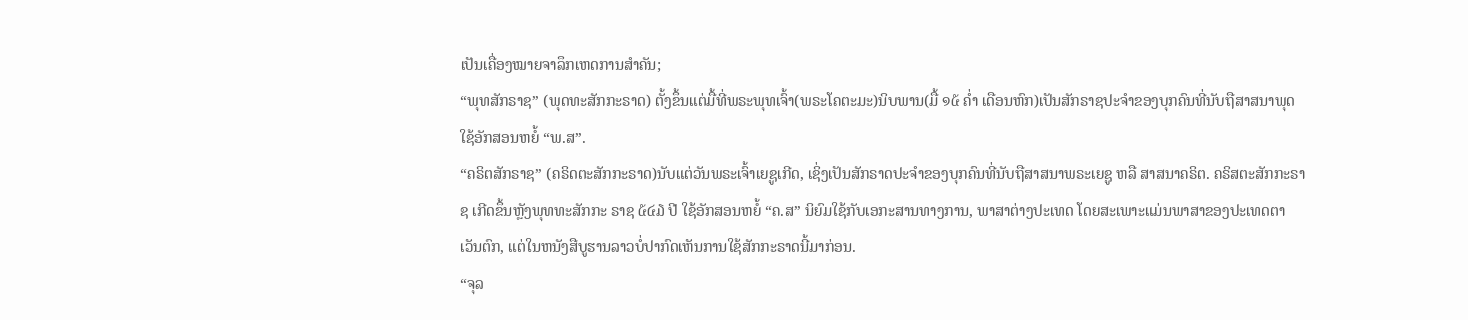ເປັນເຄື່ອງໝາຍຈາລຶກເຫດການສຳຄັນ;
“ພຸທສັກຣາຊ” (ພຸດທະສັກກະຣາດ) ຕັ້ງຂຶ້ນແຕ່ມື້ທີ່ພຣະພຸທເຈົ້າ(ພຣະໂຄຕະມະ)ນິບພານ(ມື້ ໑໕ ຄໍ່າ ເດືອນຫົກ)ເປັນສັກຣາຊປະຈຳຂອງບຸກຄົນທີ່ນັບຖືສາສນາພຸດ ໃຊ້ອັກສອນຫຍໍ້ “ພ.ສ”.
“ຄຣິຕສັກຣາຊ” (ຄຣິດຕະສັກກະຣາດ)ນັບແຕ່ວັນພຣະເຈົ້າເຍຊູເກີດ, ເຊິ່ງເປັນສັກຣາດປະຈໍາຂອງບຸກຄົນທີ່ນັບຖືສາສນາພຣະເຍຊູ ຫລື ສາສນາຄຣິຕ. ຄຣິສຕະສັກກະຣາຊ ເກີດຂຶ້ນຫຼັງພຸທທະສັກກະ ຣາຊ ໕໔໓ ປີ ໃຊ້ອັກສອນຫຍໍ້ “ຄ.ສ” ນິຍົມໃຊ້ກັບເອກະສານທາງການ, ພາສາຕ່າງປະເທດ ໂດຍສະເພາະແມ່ນພາສາຂອງປະເທດຕາເວັນຕົກ, ແຕ່ໃນຫນັງສືບູຮານລາວບໍ່ປາກົດເຫັນການໃຊ້ສັກກະຣາດນີ້ມາກ່ອນ.
“ຈຸລ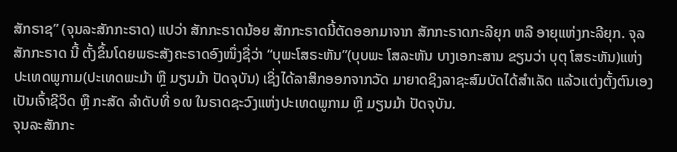ສັກຣາຊ” (ຈຸນລະສັກກະຣາດ) ແປວ່າ ສັກກະຣາດນ້ອຍ ສັກກະຣາດນີ້ຕັດອອກມາຈາກ ສັກກະຣາດກະລີຍຸກ ຫລື ອາຍຸແຫ່ງກະລີຍຸກ. ຈຸລສັກກະຣາດ ນີ້ ຕັ້ງຂຶ້ນໂດຍພຣະສັງຄະຣາດອົງໜຶ່ງຊື່ວ່າ “ບຸພະໂສຣະຫັນ”(ບຸບພະ ໂສລະຫັນ ບາງເອກະສານ ຂຽນວ່າ ບຸຕຸ ໂສຣະຫັນ)ແຫ່ງປະເທດພູກາມ(ປະເທດພະມ້າ ຫຼື ມຽນມ້າ ປັດຈຸບັນ) ເຊິ່ງໄດ້ລາສິກອອກຈາກວັດ ມາຍາດຊິງລາຊະສົມບັດໄດ້ສຳເລັດ ແລ້ວແຕ່ງຕັ້ງຕົນເອງເປັນເຈົ້າຊີວິດ ຫຼື ກະສັດ ລຳດັບທີ່ ໑໙ ໃນຣາດຊະວົງແຫ່ງປະເທດພູກາມ ຫຼື ມຽນມ້າ ປັດຈຸບັນ.
ຈຸນລະສັກກະ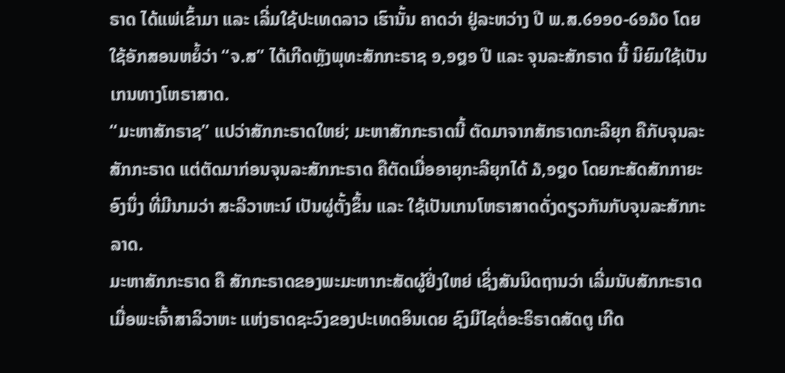ຣາດ ໄດ້ແພ່ເຂົ້າມາ ແລະ ເລີ່ມໃຊ້ປະເທດລາວ ເຮົານັ້ນ ຄາດວ່າ ຢູ່ລະຫວ່າງ ປີ ພ.ສ.໒໑໑໐-໒໑໓໐ ໂດຍໃຊ້ອັກສອນຫຍໍ້ວ່າ “ຈ.ສ” ໄດ້ເກີດຫຼັງພຸທະສັກກະຣາຊ ໑,໑໘໑ ປີ ແລະ ຈຸນລະສັກຣາດ ນີ້ ນິຍົມໃຊ້ເປັນເກນທາງໂຫຣາສາດ.
“ມະຫາສັກຣາຊ” ແປວ່າສັກກະຣາດໃຫຍ່; ມະຫາສັກກະຣາດນີ້ ຕັດມາຈາກສັກຣາດກະລີຍຸກ ຄືກັບຈຸນລະສັກກະຣາດ ແຕ່ຕັດມາກ່ອນຈຸນລະສັກກະຣາດ ຄືຕັດເມື່ອອາຍຸກະລີຍຸກໄດ້ ໓,໑໘໐ ໂດຍກະສັດສັກກາຍະອົງນຶ່ງ ທີ່ມີນາມວ່າ ສະລີວາຫະນ໌ ເປັນຜູ່ຕັ້ງຂຶ້ນ ແລະ ໃຊ້ເປັນເກນໂຫຣາສາດດັ່ງດຽວກັນກັບຈຸນລະສັກກະລາດ.
ມະຫາສັກກະຣາດ ຄື ສັກກະຣາດຂອງພະມະຫາກະສັດຜູ້ຢິ່ງໃຫຍ່ ເຊິ່ງສັນນິດຖານວ່າ ເລີ່ມນັບສັກກະຣາດ ເມື່ອພະເຈົ້າສາລິວາຫະ ແຫ່ງຣາດຊະວົງຂອງປະເທດອິນເດຍ ຊົງມີໄຊຕໍ່ອະຣິຣາດສັດຕູ ເກີດ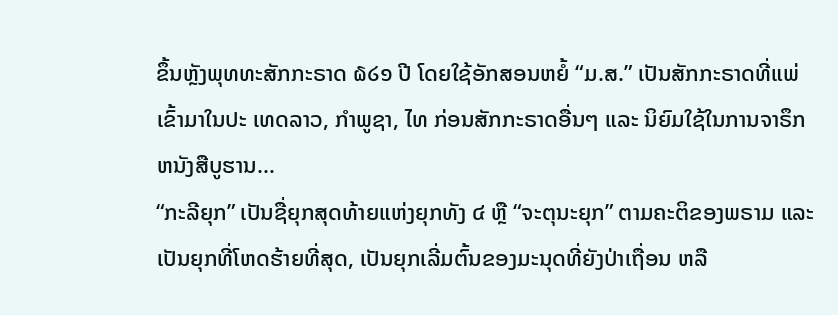ຂຶ້ນຫຼັງພຸທທະສັກກະຣາດ ໖໒໑ ປີ ໂດຍໃຊ້ອັກສອນຫຍໍ້ “ມ.ສ.” ເປັນສັກກະຣາດທີ່ແພ່ເຂົ້າມາໃນປະ ເທດລາວ, ກຳພູຊາ, ໄທ ກ່ອນສັກກະຣາດອື່ນໆ ແລະ ນິຍົມໃຊ້ໃນການຈາຣຶກຫນັງສືບູຮານ...
“ກະລີຍຸກ” ເປັນຊື່ຍຸກສຸດທ້າຍແຫ່ງຍຸກທັງ ໔ ຫຼື “ຈະຕຸນະຍຸກ” ຕາມຄະຕິຂອງພຣາມ ແລະ ເປັນຍຸກທີ່ໂຫດຮ້າຍທີ່ສຸດ, ເປັນຍຸກເລີ່ມຕົ້ນຂອງມະນຸດທີ່ຍັງປ່າເຖື່ອນ ຫລື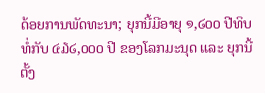ດ້ອຍການພັດທະນາ; ຍຸກນີ້ມີອາຍຸ ໑,໒໐໐ ປີທິບ ທໍ່ກັບ ໔໓໒,໐໐໐ ປີ ຂອງໂລກມະນຸດ ແລະ ຍຸກນີ້ຕັ້ງ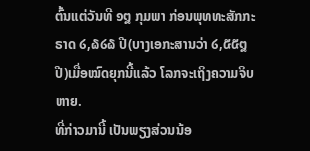ຕົ້ນແຕ່ວັນທີ ໑໘ ກຸມພາ ກ່ອນພຸທທະສັກກະຣາດ ໒,໖໒໖ ປີ(ບາງເອກະສານວ່າ ໒,໕໕໘ ປີ)ເມື່ອໝົດຍຸກນີ້ແລ້ວ ໂລກຈະເຖິງຄວາມຈິບຫາຍ.
ທີ່ກ່າວມານີ້ ເປັນພຽງສ່ວນນ້ອ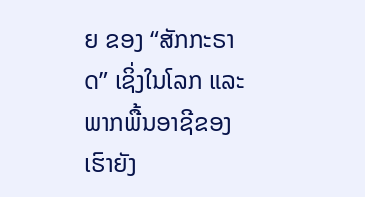ຍ ຂອງ “ສັກກະຣາດ” ເຊິ່ງໃນໂລກ ແລະ ພາກພື້ນອາຊີຂອງເຮົາຍັງ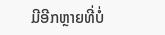ມີອີກຫຼາຍທີ່ບໍ່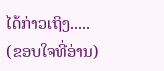ໄດ້ກ່າວເຖິງ.....
(ຂອບໃຈທີ່ອ່ານ)